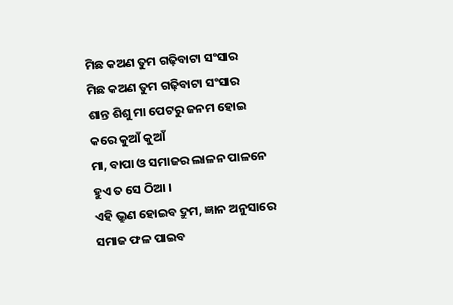ମିଛ କଅଣ ତୁମ ଗଢ଼ିବାଟା ସଂସାର
ମିଛ କଅଣ ତୁମ ଗଢ଼ିବାଟା ସଂସାର
ଶାନ୍ତ ଶିଶୁ ମା ପେଟରୁ ଜନମ ହୋଇ
କରେ କୁଆଁ କୁଆଁ
ମା, ବାପା ଓ ସମାଜର ଲାଳନ ପାଳନେ
ହୁଏ ତ ସେ ଠିଆ ।
ଏହି ଭ୍ରୁଣ ହୋଇବ ଦ୍ରୁମ, ଜ୍ଞାନ ଅନୁସାରେ
ସମାଜ ଫଳ ପାଇବ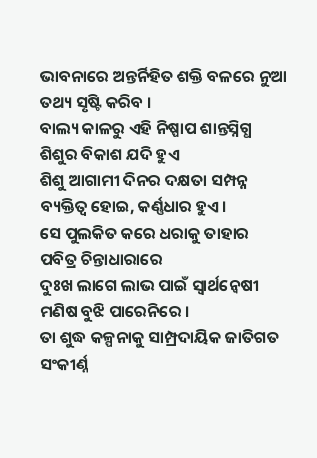ଭାବନାରେ ଅନ୍ତର୍ନିହିତ ଶକ୍ତି ବଳରେ ନୁଆ
ତଥ୍ୟ ସୃଷ୍ଟି କରିବ ।
ବାଲ୍ୟ କାଳରୁ ଏହି ନିଷ୍ପାପ ଶାନ୍ତସ୍ନିଗ୍ଧ
ଶିଶୁର ବିକାଶ ଯଦି ହୁଏ
ଶିଶୁ ଆଗାମୀ ଦିନର ଦକ୍ଷତା ସମ୍ପନ୍ନ
ବ୍ୟକ୍ତିତ୍ବ ହୋଇ, କର୍ଣ୍ଣଧାର ହୁଏ ।
ସେ ପୁଲକିତ କରେ ଧରାକୁ ତାହାର
ପବିତ୍ର ଚିନ୍ତାଧାରାରେ
ଦୁଃଖ ଲାଗେ ଲାଭ ପାଇଁ ସ୍ୱାର୍ଥନ୍ୱେଷୀ
ମଣିଷ ବୁଝି ପାରେନିରେ ।
ତା ଶୁଦ୍ଧ କଳ୍ପନାକୁ ସାମ୍ପ୍ରଦାୟିକ ଜାତିଗତ
ସଂକୀର୍ଣ୍ନ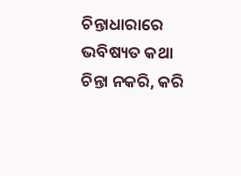ଚିନ୍ତାଧାରାରେ
ଭବିଷ୍ୟତ କଥା ଚିନ୍ତା ନକରି, କରି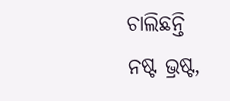ଚାଲିଛନ୍ତି
ନଷ୍ଟ ଭ୍ରଷ୍ଟ,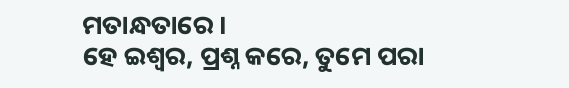ମତାନ୍ଧତାରେ ।
ହେ ଇଶ୍ୱର, ପ୍ରଶ୍ନ କରେ, ତୁମେ ପରା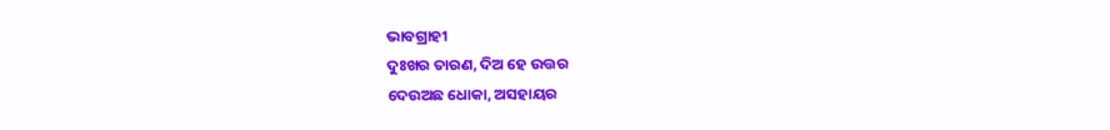ଭାବଗ୍ରାହୀ
ଦୁଃଖର ତାରଣ, ଦିଅ ହେ ଉତ୍ତର
ଦେଉଅଛ ଧୋକା, ଅସହାୟର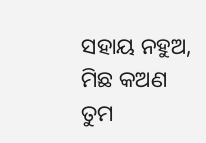ସହାୟ ନହୁଅ,
ମିଛ କଅଣ ତୁମ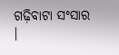ଗଢ଼ିବାଟା ସଂସାର ।